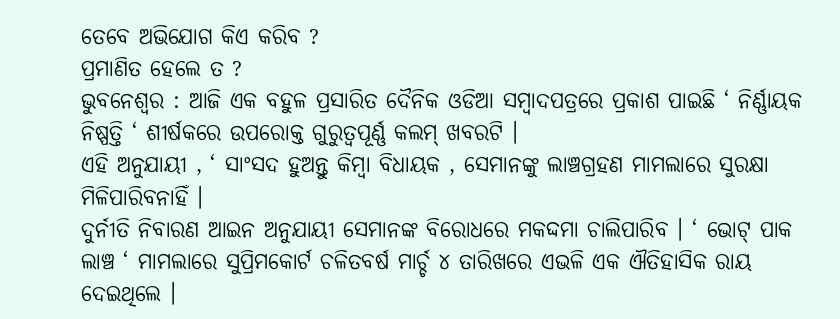ତେବେ ଅଭିଯୋଗ କିଏ କରିବ ?
ପ୍ରମାଣିତ ହେଲେ ତ ?
ଭୁବନେଶ୍ବର : ଆଜି ଏକ ବହୁଳ ପ୍ରସାରିତ ଦୈନିକ ଓଡିଆ ସମ୍ବାଦପତ୍ରରେ ପ୍ରକାଶ ପାଇଛି ‘ ନିର୍ଣ୍ଣାୟକ ନିଷ୍ପତ୍ତି ‘ ଶୀର୍ଷକରେ ଉପରୋକ୍ତ ଗୁରୁତ୍ୱପୂର୍ଣ୍ଣ କଲମ୍ ଖବରଟି ।
ଏହି ଅନୁଯାୟୀ , ‘ ସାଂସଦ ହୁଅନ୍ତୁ କିମ୍ବା ବିଧାୟକ , ସେମାନଙ୍କୁ ଲାଞ୍ଚଗ୍ରହଣ ମାମଲାରେ ସୁରକ୍ଷା ମିଳିପାରିବନାହିଁ ।
ଦୁର୍ନୀତି ନିବାରଣ ଆଇନ ଅନୁଯାୟୀ ସେମାନଙ୍କ ବିରୋଧରେ ମକଦ୍ଦମା ଚାଲିପାରିବ । ‘ ଭୋଟ୍ ପାକ ଲାଞ୍ଚ ‘ ମାମଲାରେ ସୁପ୍ରିମକୋର୍ଟ ଚଳିତବର୍ଷ ମାର୍ଚ୍ଚ ୪ ତାରିଖରେ ଏଭଳି ଏକ ଐତିହାସିକ ରାୟ ଦେଇଥିଲେ ।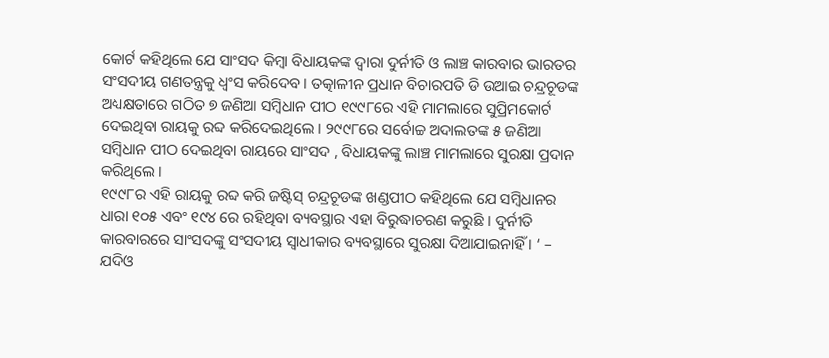କୋର୍ଟ କହିଥିଲେ ଯେ ସାଂସଦ କିମ୍ବା ବିଧାୟକଙ୍କ ଦ୍ବାରା ଦୁର୍ନୀତି ଓ ଲାଞ୍ଚ କାରବାର ଭାରତର ସଂସଦୀୟ ଗଣତନ୍ତ୍ରକୁ ଧ୍ବଂସ କରିଦେବ । ତତ୍କାଳୀନ ପ୍ରଧାନ ବିଚାରପତି ଡି ଉଆଇ ଚନ୍ଦ୍ରଚୂଡଙ୍କ ଅଧ୍ୟକ୍ଷତାରେ ଗଠିତ ୭ ଜଣିଆ ସମ୍ବିଧାନ ପୀଠ ୧୯୯୮ରେ ଏହି ମାମଲାରେ ସୁପ୍ରିମକୋର୍ଟ ଦେଇଥିବା ରାୟକୁ ରବ୍ଦ କରିଦେଇଥିଲେ । ୨୯୯୮ରେ ସର୍ବୋଚ୍ଚ ଅଦାଲତଙ୍କ ୫ ଜଣିଆ ସମ୍ବିଧାନ ପୀଠ ଦେଇଥିବା ରାୟରେ ସାଂସଦ , ବିଧାୟକଙ୍କୁ ଲାଞ୍ଚ ମାମଲାରେ ସୁରକ୍ଷା ପ୍ରଦାନ କରିଥିଲେ ।
୧୯୯୮ର ଏହି ରାୟକୁ ରବ୍ଦ କରି ଜଷ୍ଟିସ୍ ଚନ୍ଦ୍ରଚୂଡଙ୍କ ଖଣ୍ଡପୀଠ କହିଥିଲେ ଯେ ସମ୍ବିଧାନର ଧାରା ୧୦୫ ଏବଂ ୧୯୪ ରେ ରହିଥିବା ବ୍ୟବସ୍ଥାର ଏହା ବିରୁଦ୍ଧାଚରଣ କରୁଛି । ଦୁର୍ନୀତି କାରବାରରେ ସାଂସଦଙ୍କୁ ସଂସଦୀୟ ସ୍ବାଧୀକାର ବ୍ୟବସ୍ଥାରେ ସୁରକ୍ଷା ଦିଆଯାଇନାହିଁ । ‘ – ଯଦିଓ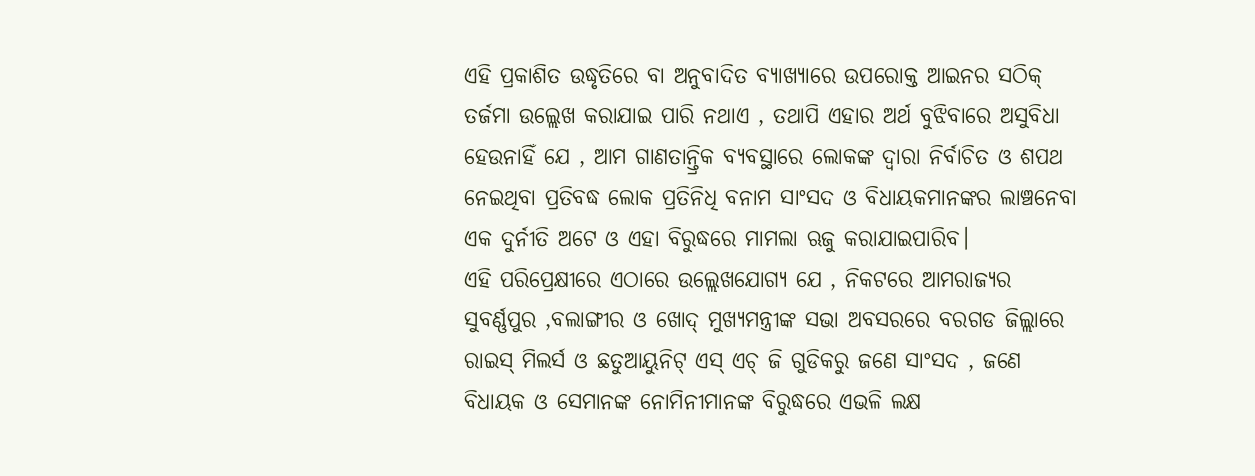ଏହି ପ୍ରକାଶିତ ଉଦ୍ଧୃତିରେ ବା ଅନୁବାଦିତ ବ୍ୟାଖ୍ୟାରେ ଉପରୋକ୍ତ ଆଇନର ସଠିକ୍ ତର୍ଜମା ଉଲ୍ଲେଖ କରାଯାଇ ପାରି ନଥାଏ , ତଥାପି ଏହାର ଅର୍ଥ ବୁଝିବାରେ ଅସୁବିଧା ହେଉନାହିଁ ଯେ , ଆମ ଗାଣତାନ୍ତ୍ରିକ ବ୍ୟବସ୍ଥାରେ ଲୋକଙ୍କ ଦ୍ବାରା ନିର୍ବାଚିତ ଓ ଶପଥ ନେଇଥିବା ପ୍ରତିବଦ୍ଧ ଲୋକ ପ୍ରତିନିଧି ବନାମ ସାଂସଦ ଓ ବିଧାୟକମାନଙ୍କର ଲାଞ୍ଚନେବା ଏକ ଦୁର୍ନୀତି ଅଟେ ଓ ଏହା ବିରୁଦ୍ଧରେ ମାମଲା ଋଜୁ କରାଯାଇପାରିବ।
ଏହି ପରିପ୍ରେକ୍ଷୀରେ ଏଠାରେ ଉଲ୍ଲେଖଯୋଗ୍ୟ ଯେ , ନିକଟରେ ଆମରାଜ୍ୟର ସୁବର୍ଣ୍ଣପୁର ,ବଲାଙ୍ଗୀର ଓ ଖୋଦ୍ ମୁଖ୍ୟମନ୍ତ୍ରୀଙ୍କ ସଭା ଅବସରରେ ବରଗଡ ଜିଲ୍ଲାରେ ରାଇସ୍ ମିଲର୍ସ ଓ ଛତୁଆୟୁନିଟ୍ ଏସ୍ ଏଚ୍ ଜି ଗୁଡିକରୁ ଜଣେ ସାଂସଦ , ଜଣେ ବିଧାୟକ ଓ ସେମାନଙ୍କ ନୋମିନୀମାନଙ୍କ ବିରୁଦ୍ଧରେ ଏଭଳି ଲକ୍ଷ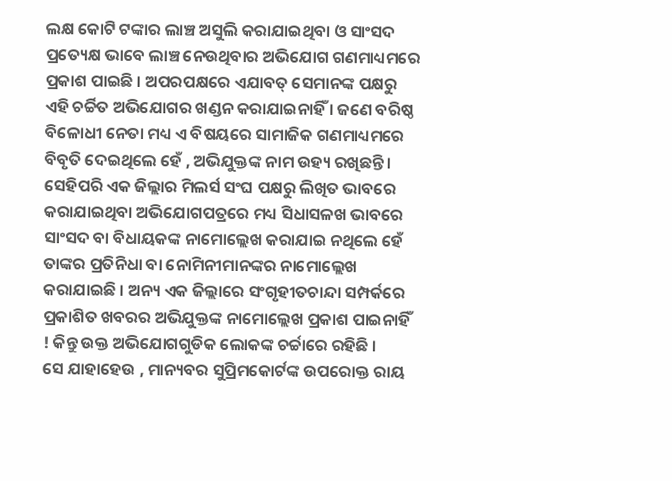ଲକ୍ଷ କୋଟି ଟଙ୍କାର ଲାଞ୍ଚ ଅସୁଲି କରାଯାଇଥିବା ଓ ସାଂସଦ ପ୍ରତ୍ୟେକ୍ଷ ଭାବେ ଲାଞ୍ଚ ନେଉଥିବାର ଅଭିଯୋଗ ଗଣମାଧ୍ୟମରେ ପ୍ରକାଶ ପାଇଛି । ଅପରପକ୍ଷରେ ଏଯାବତ୍ ସେମାନଙ୍କ ପକ୍ଷରୁ ଏହି ଚର୍ଚ୍ଚିତ ଅଭିଯୋଗର ଖଣ୍ଡନ କରାଯାଇନାହିଁ । ଜଣେ ବରିଷ୍ଠ ବିଳୋଧୀ ନେତା ମଧ୍ୟ ଏ ବିଷୟରେ ସାମାଜିକ ଗଣମାଧ୍ୟମରେ ବିବୃତି ଦେଇଥିଲେ ହେଁ , ଅଭିଯୁକ୍ତଙ୍କ ନାମ ଉହ୍ୟ ରଖିଛନ୍ତି । ସେହିପରି ଏକ ଜିଲ୍ଲାର ମିଲର୍ସ ସଂଘ ପକ୍ଷରୁ ଲିଖିତ ଭାବରେ କରାଯାଇଥିବା ଅଭିଯୋଗପତ୍ରରେ ମଧ୍ୟ ସିଧାସଳଖ ଭାବରେ ସାଂସଦ ବା ବିଧାୟକଙ୍କ ନାମୋଲ୍ଲେଖ କରାଯାଇ ନଥିଲେ ହେଁ ତାଙ୍କର ପ୍ରତିନିଧା ବା ନୋମିନୀମାନଙ୍କର ନାମୋଲ୍ଲେଖ କରାଯାଇଛି । ଅନ୍ୟ ଏକ ଜିଲ୍ଲାରେ ସଂଗୃହୀତଚାନ୍ଦା ସମ୍ପର୍କରେ ପ୍ରକାଶିତ ଖବରର ଅଭିଯୁକ୍ତଙ୍କ ନାମୋଲ୍ଲେଖ ପ୍ରକାଶ ପାଇନାହିଁ ! କିନ୍ତୁ ଉକ୍ତ ଅଭିଯୋଗଗୁଡିକ ଲୋକଙ୍କ ଚର୍ଚ୍ଚାରେ ରହିଛି ।
ସେ ଯାହାହେଉ , ମାନ୍ୟବର ସୁପ୍ରିମକୋର୍ଟଙ୍କ ଉପରୋକ୍ତ ରାୟ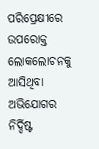ପରିପ୍ରେକ୍ଷୀରେ ଉପରୋକ୍ତ ଲୋକଲୋଚନକୁ ଆସିଥିବା ଅଭିଯୋଗର ନିର୍ଦ୍ଦିଷ୍ଟ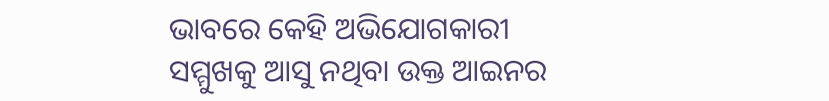ଭାବରେ କେହି ଅଭିଯୋଗକାରୀ ସମ୍ମୁଖକୁ ଆସୁ ନଥିବା ଉକ୍ତ ଆଇନର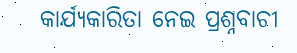କାର୍ଯ୍ୟକାରିତା ନେଇ ପ୍ରଶ୍ନବାଚୀ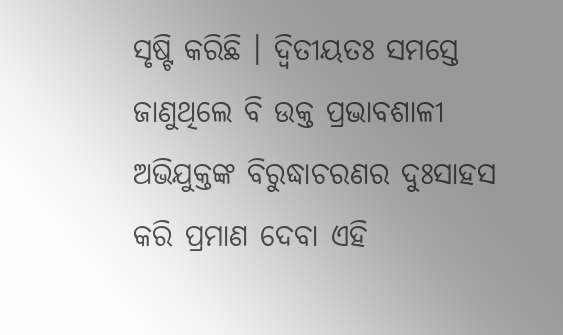ସୃଷ୍ଟି କରିଛି । ଦ୍ୱିତୀୟତଃ ସମସ୍ତେ ଜାଣୁଥିଲେ ବି ଉକ୍ତ ପ୍ରଭାବଶାଳୀ ଅଭିଯୁକ୍ତଙ୍କ ବିରୁଦ୍ଧାଚରଣର ଦୁଃସାହସ କରି ପ୍ରମାଣ ଦେବା ଏହି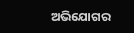ଅଭିଯୋଗର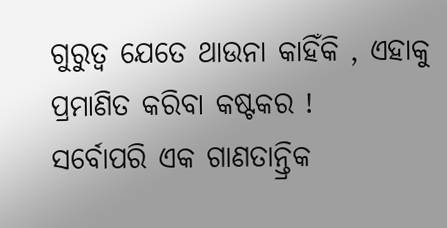ଗୁରୁତ୍ୱ ଯେତେ ଥାଉନା କାହିଁକି , ଏହାକୁ ପ୍ରମାଣିତ କରିବା କଷ୍ଟକର !
ସର୍ବୋପରି ଏକ ଗାଣତାନ୍ତ୍ରିକ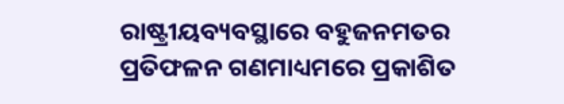ରାଷ୍ଟ୍ରୀୟବ୍ୟବସ୍ଥାରେ ବହୁଜନମତର ପ୍ରତିଫଳନ ଗଣମାଧ୍ୟମରେ ପ୍ରକାଶିତ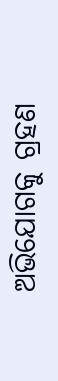ଅଭିଯୋଗକୁ ଗ୍ରହଣ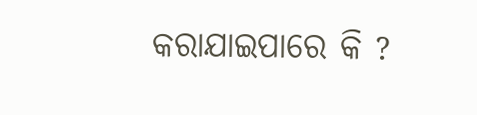କରାଯାଇପାରେ କି ?